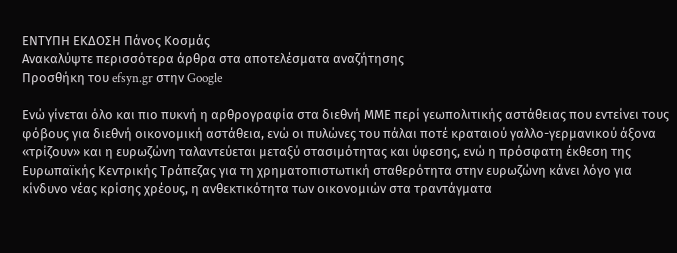ΕΝΤΥΠΗ ΕΚΔΟΣΗ Πάνος Κοσμάς
Ανακαλύψτε περισσότερα άρθρα στα αποτελέσματα αναζήτησης
Προσθήκη του efsyn.gr στην Google

Ενώ γίνεται όλο και πιο πυκνή η αρθρογραφία στα διεθνή ΜΜΕ περί γεωπολιτικής αστάθειας που εντείνει τους φόβους για διεθνή οικονομική αστάθεια, ενώ οι πυλώνες του πάλαι ποτέ κραταιού γαλλο-γερμανικού άξονα «τρίζουν» και η ευρωζώνη ταλαντεύεται μεταξύ στασιμότητας και ύφεσης, ενώ η πρόσφατη έκθεση της Ευρωπαϊκής Κεντρικής Τράπεζας για τη χρηματοπιστωτική σταθερότητα στην ευρωζώνη κάνει λόγο για κίνδυνο νέας κρίσης χρέους, η ανθεκτικότητα των οικονομιών στα τραντάγματα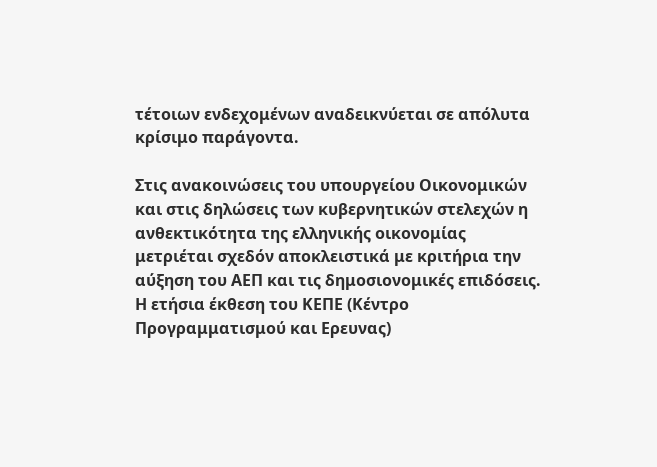τέτοιων ενδεχομένων αναδεικνύεται σε απόλυτα κρίσιμο παράγοντα.

Στις ανακοινώσεις του υπουργείου Οικονομικών και στις δηλώσεις των κυβερνητικών στελεχών η ανθεκτικότητα της ελληνικής οικονομίας μετριέται σχεδόν αποκλειστικά με κριτήρια την αύξηση του ΑΕΠ και τις δημοσιονομικές επιδόσεις. Η ετήσια έκθεση του ΚΕΠΕ (Κέντρο Προγραμματισμού και Ερευνας)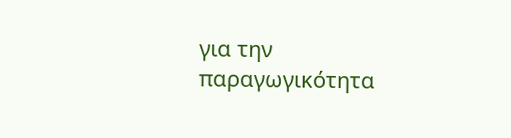για την παραγωγικότητα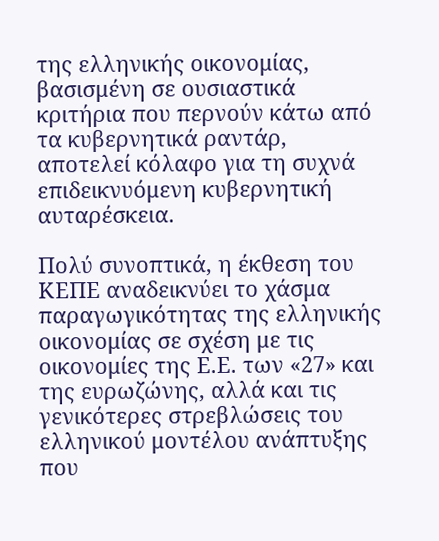της ελληνικής οικονομίας, βασισμένη σε ουσιαστικά κριτήρια που περνούν κάτω από τα κυβερνητικά ραντάρ, αποτελεί κόλαφο για τη συχνά επιδεικνυόμενη κυβερνητική αυταρέσκεια.

Πολύ συνοπτικά, η έκθεση του ΚΕΠΕ αναδεικνύει το χάσμα παραγωγικότητας της ελληνικής οικονομίας σε σχέση με τις οικονομίες της Ε.Ε. των «27» και της ευρωζώνης, αλλά και τις γενικότερες στρεβλώσεις του ελληνικού μοντέλου ανάπτυξης που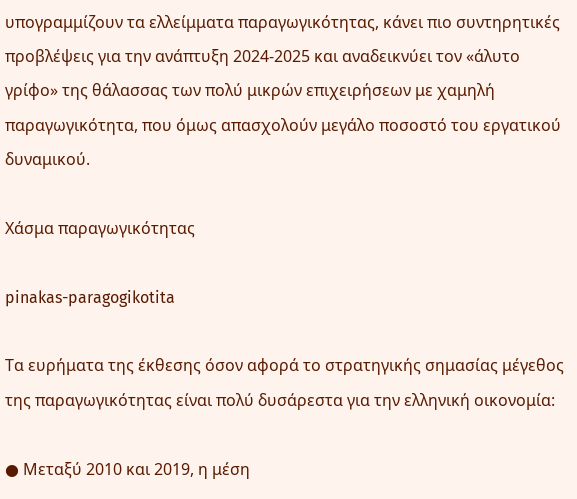υπογραμμίζουν τα ελλείμματα παραγωγικότητας, κάνει πιο συντηρητικές προβλέψεις για την ανάπτυξη 2024-2025 και αναδεικνύει τον «άλυτο γρίφο» της θάλασσας των πολύ μικρών επιχειρήσεων με χαμηλή παραγωγικότητα, που όμως απασχολούν μεγάλο ποσοστό του εργατικού δυναμικού.

Χάσμα παραγωγικότητας

pinakas-paragogikotita

Τα ευρήματα της έκθεσης όσον αφορά το στρατηγικής σημασίας μέγεθος της παραγωγικότητας είναι πολύ δυσάρεστα για την ελληνική οικονομία:

● Μεταξύ 2010 και 2019, η μέση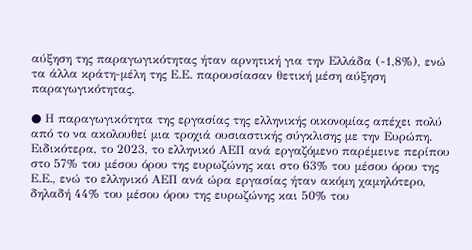αύξηση της παραγωγικότητας ήταν αρνητική για την Ελλάδα (-1,8%), ενώ τα άλλα κράτη-μέλη της Ε.Ε. παρουσίασαν θετική μέση αύξηση παραγωγικότητας.

● Η παραγωγικότητα της εργασίας της ελληνικής οικονομίας απέχει πολύ από το να ακολουθεί μια τροχιά ουσιαστικής σύγκλισης με την Ευρώπη. Ειδικότερα, το 2023, το ελληνικό ΑΕΠ ανά εργαζόμενο παρέμεινε περίπου στο 57% του μέσου όρου της ευρωζώνης και στο 63% του μέσου όρου της Ε.Ε., ενώ το ελληνικό ΑΕΠ ανά ώρα εργασίας ήταν ακόμη χαμηλότερο, δηλαδή 44% του μέσου όρου της ευρωζώνης και 50% του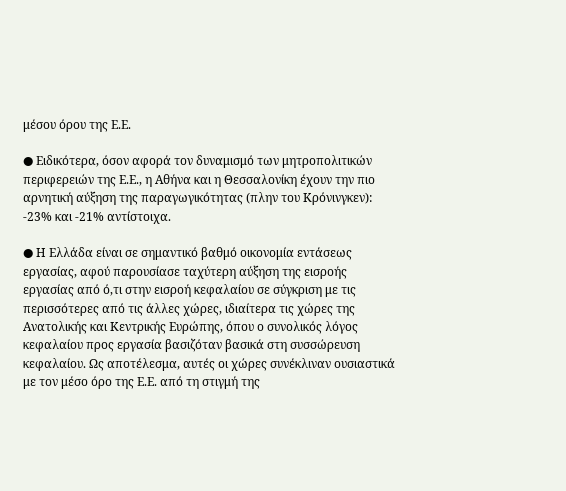μέσου όρου της Ε.Ε.

● Ειδικότερα, όσον αφορά τον δυναμισμό των μητροπολιτικών περιφερειών της Ε.Ε., η Αθήνα και η Θεσσαλονίκη έχουν την πιο αρνητική αύξηση της παραγωγικότητας (πλην του Κρόνινγκεν): -23% και -21% αντίστοιχα.

● Η Ελλάδα είναι σε σημαντικό βαθμό οικονομία εντάσεως εργασίας, αφού παρουσίασε ταχύτερη αύξηση της εισροής εργασίας από ό,τι στην εισροή κεφαλαίου σε σύγκριση με τις περισσότερες από τις άλλες χώρες, ιδιαίτερα τις χώρες της Ανατολικής και Κεντρικής Ευρώπης, όπου ο συνολικός λόγος κεφαλαίου προς εργασία βασιζόταν βασικά στη συσσώρευση κεφαλαίου. Ως αποτέλεσμα, αυτές οι χώρες συνέκλιναν ουσιαστικά με τον μέσο όρο της Ε.Ε. από τη στιγμή της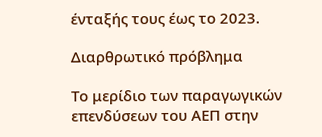ένταξής τους έως το 2023.

Διαρθρωτικό πρόβλημα

Το μερίδιο των παραγωγικών επενδύσεων του ΑΕΠ στην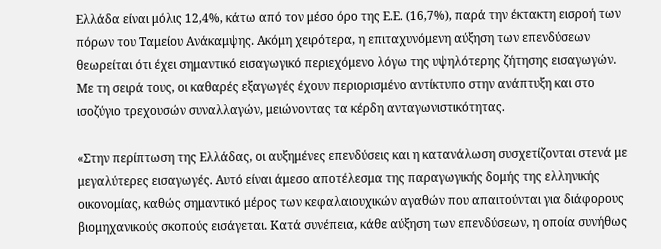Ελλάδα είναι μόλις 12,4%, κάτω από τον μέσο όρο της Ε.Ε. (16,7%), παρά την έκτακτη εισροή των πόρων του Ταμείου Ανάκαμψης. Ακόμη χειρότερα, η επιταχυνόμενη αύξηση των επενδύσεων θεωρείται ότι έχει σημαντικό εισαγωγικό περιεχόμενο λόγω της υψηλότερης ζήτησης εισαγωγών. Με τη σειρά τους, οι καθαρές εξαγωγές έχουν περιορισμένο αντίκτυπο στην ανάπτυξη και στο ισοζύγιο τρεχουσών συναλλαγών, μειώνοντας τα κέρδη ανταγωνιστικότητας.

«Στην περίπτωση της Ελλάδας, οι αυξημένες επενδύσεις και η κατανάλωση συσχετίζονται στενά με μεγαλύτερες εισαγωγές. Αυτό είναι άμεσο αποτέλεσμα της παραγωγικής δομής της ελληνικής οικονομίας, καθώς σημαντικό μέρος των κεφαλαιουχικών αγαθών που απαιτούνται για διάφορους βιομηχανικούς σκοπούς εισάγεται. Κατά συνέπεια, κάθε αύξηση των επενδύσεων, η οποία συνήθως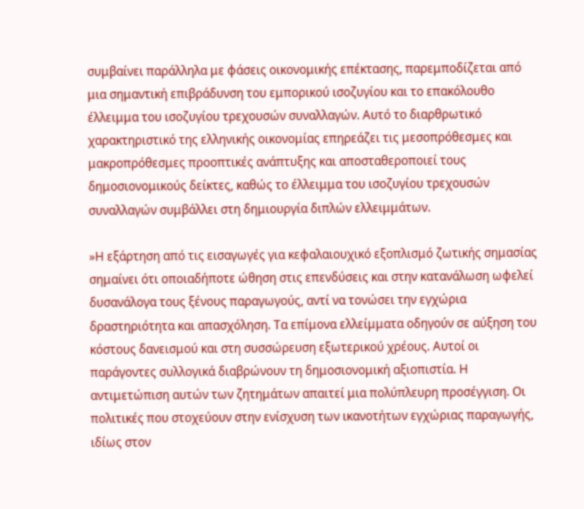συμβαίνει παράλληλα με φάσεις οικονομικής επέκτασης, παρεμποδίζεται από μια σημαντική επιβράδυνση του εμπορικού ισοζυγίου και το επακόλουθο έλλειμμα του ισοζυγίου τρεχουσών συναλλαγών. Αυτό το διαρθρωτικό χαρακτηριστικό της ελληνικής οικονομίας επηρεάζει τις μεσοπρόθεσμες και μακροπρόθεσμες προοπτικές ανάπτυξης και αποσταθεροποιεί τους δημοσιονομικούς δείκτες, καθώς το έλλειμμα του ισοζυγίου τρεχουσών συναλλαγών συμβάλλει στη δημιουργία διπλών ελλειμμάτων.

»Η εξάρτηση από τις εισαγωγές για κεφαλαιουχικό εξοπλισμό ζωτικής σημασίας σημαίνει ότι οποιαδήποτε ώθηση στις επενδύσεις και στην κατανάλωση ωφελεί δυσανάλογα τους ξένους παραγωγούς, αντί να τονώσει την εγχώρια δραστηριότητα και απασχόληση. Τα επίμονα ελλείμματα οδηγούν σε αύξηση του κόστους δανεισμού και στη συσσώρευση εξωτερικού χρέους. Αυτοί οι παράγοντες συλλογικά διαβρώνουν τη δημοσιονομική αξιοπιστία. Η αντιμετώπιση αυτών των ζητημάτων απαιτεί μια πολύπλευρη προσέγγιση. Οι πολιτικές που στοχεύουν στην ενίσχυση των ικανοτήτων εγχώριας παραγωγής, ιδίως στον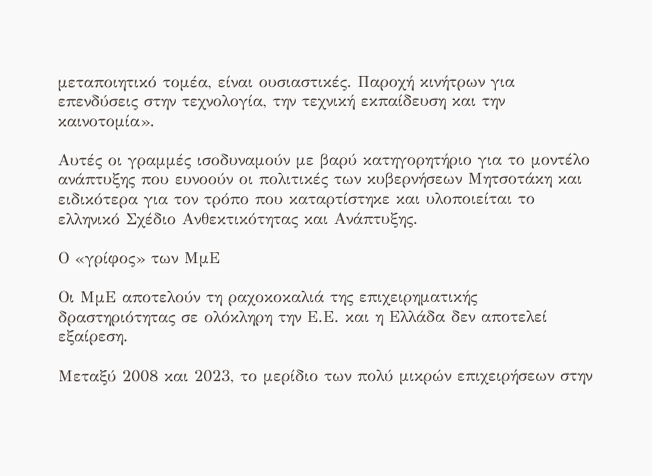μεταποιητικό τομέα, είναι ουσιαστικές. Παροχή κινήτρων για επενδύσεις στην τεχνολογία, την τεχνική εκπαίδευση και την καινοτομία».

Αυτές οι γραμμές ισοδυναμούν με βαρύ κατηγορητήριο για το μοντέλο ανάπτυξης που ευνοούν οι πολιτικές των κυβερνήσεων Μητσοτάκη και ειδικότερα για τον τρόπο που καταρτίστηκε και υλοποιείται το ελληνικό Σχέδιο Ανθεκτικότητας και Ανάπτυξης.

Ο «γρίφος» των ΜμΕ

Οι ΜμΕ αποτελούν τη ραχοκοκαλιά της επιχειρηματικής δραστηριότητας σε ολόκληρη την Ε.Ε. και η Ελλάδα δεν αποτελεί εξαίρεση.

Μεταξύ 2008 και 2023, το μερίδιο των πολύ μικρών επιχειρήσεων στην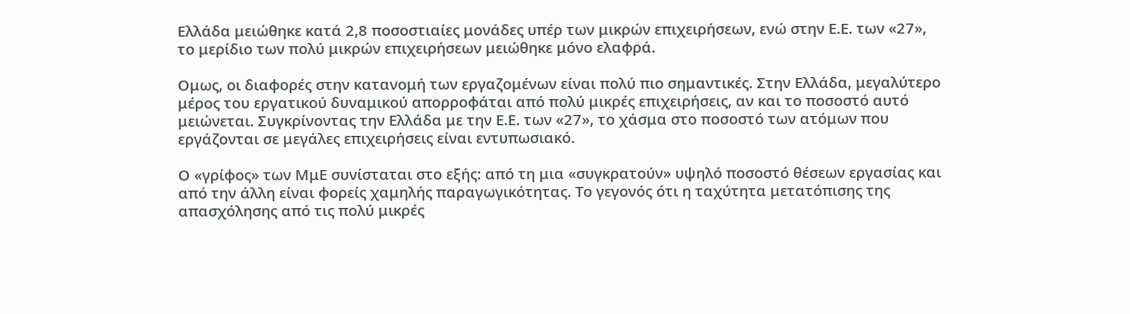Ελλάδα μειώθηκε κατά 2,8 ποσοστιαίες μονάδες υπέρ των μικρών επιχειρήσεων, ενώ στην Ε.Ε. των «27», το μερίδιο των πολύ μικρών επιχειρήσεων μειώθηκε μόνο ελαφρά.

Ομως, οι διαφορές στην κατανομή των εργαζομένων είναι πολύ πιο σημαντικές. Στην Ελλάδα, μεγαλύτερο μέρος του εργατικού δυναμικού απορροφάται από πολύ μικρές επιχειρήσεις, αν και το ποσοστό αυτό μειώνεται. Συγκρίνοντας την Ελλάδα με την Ε.Ε. των «27», το χάσμα στο ποσοστό των ατόμων που εργάζονται σε μεγάλες επιχειρήσεις είναι εντυπωσιακό.

Ο «γρίφος» των ΜμΕ συνίσταται στο εξής: από τη μια «συγκρατούν» υψηλό ποσοστό θέσεων εργασίας και από την άλλη είναι φορείς χαμηλής παραγωγικότητας. Το γεγονός ότι η ταχύτητα μετατόπισης της απασχόλησης από τις πολύ μικρές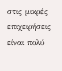στις μικρές επιχειρήσεις είναι πολύ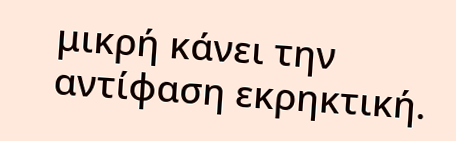μικρή κάνει την αντίφαση εκρηκτική.